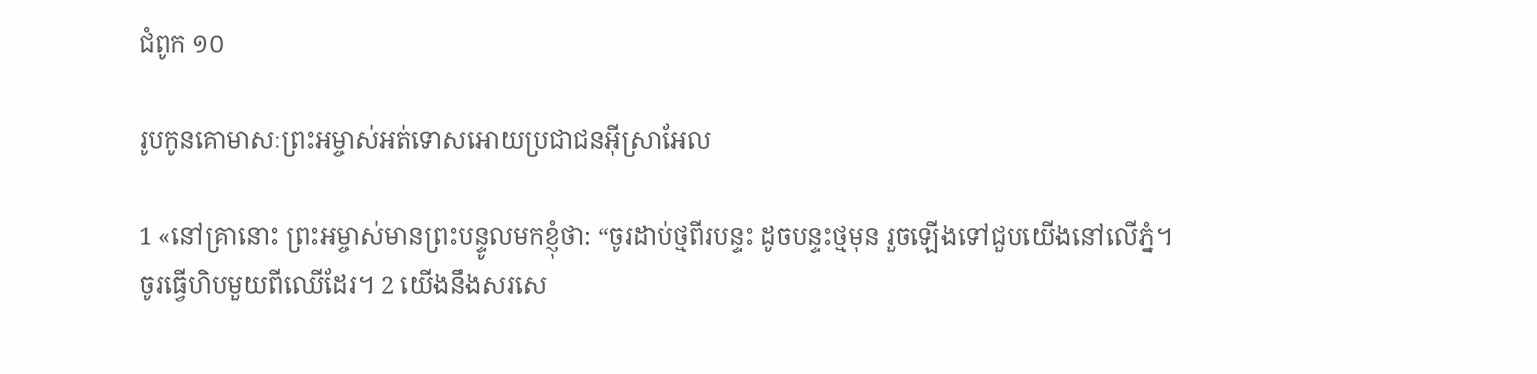ជំពូក ១០

រូបកូនគោមាសៈព្រះអម្ចាស់អត់ទោសអោយប្រជាជនអ៊ីស្រាអែល

1 «នៅគ្រានោះ ព្រះអម្ចាស់មានព្រះបន្ទូលមកខ្ញុំថា: “ចូរដាប់ថ្មពីរបន្ទះ ដូចបន្ទះថ្មមុន រួចឡើងទៅជួបយើងនៅលើភ្នំ។ ចូរធ្វើហិបមួយពីឈើដែរ។ 2 យើងនឹងសរសេ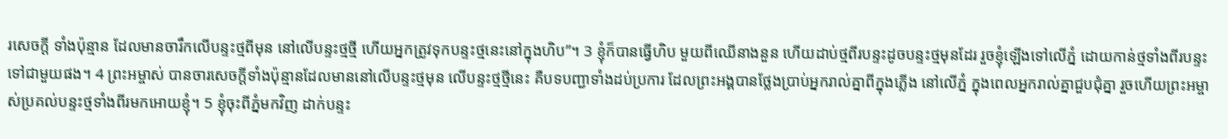រសេចក្ដី ទាំងប៉ុន្មាន ដែលមានចារឹកលើបន្ទះថ្មពីមុន នៅលើបន្ទះថ្មថ្មី ហើយអ្នកត្រូវទុកបន្ទះថ្មនេះនៅក្នុងហិប”។ 3 ខ្ញុំក៏បានធ្វើហិប មួយពីឈើនាងនួន ហើយដាប់ថ្មពីរបន្ទះដូចបន្ទះថ្មមុនដែរ រួចខ្ញុំឡើងទៅលើភ្នំ ដោយកាន់ថ្មទាំងពីរបន្ទះទៅជាមួយផង។ 4 ព្រះអម្ចាស់ បានចារសេចក្ដីទាំងប៉ុន្មានដែលមាននៅលើបន្ទះថ្មមុន លើបន្ទះថ្មថ្មីនេះ គឺបទបញ្ជាទាំងដប់ប្រការ ដែលព្រះអង្គបានថ្លែងប្រាប់អ្នករាល់គ្នាពីក្នុងភ្លើង នៅលើភ្នំ ក្នុងពេលអ្នករាល់គ្នាជួបជុំគ្នា រួចហើយព្រះអម្ចាស់ប្រគល់បន្ទះថ្មទាំងពីរមកអោយខ្ញុំ។ 5 ខ្ញុំចុះពីភ្នំមកវិញ ដាក់បន្ទះ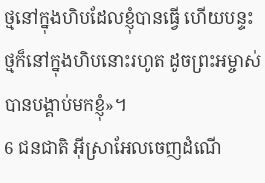ថ្មនៅក្នុងហិបដែលខ្ញុំបានធ្វើ ហើយបន្ទះថ្មក៏នៅក្នុងហិបនោះរហូត ដូចព្រះអម្ចាស់បានបង្គាប់មកខ្ញុំ»។
6 ជនជាតិ អ៊ីស្រាអែលចេញដំណើ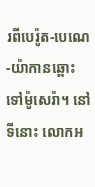រពីបេរ៉ូត-បេណេ-យ៉ាកានឆ្ពោះទៅម៉ូសេរ៉ា។ នៅទីនោះ លោកអ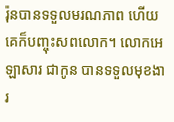រ៉ុនបានទទួលមរណភាព ហើយគេក៏បញ្ចុះសពលោក។ លោកអេឡាសារ ជាកូន បានទទួលមុខងារ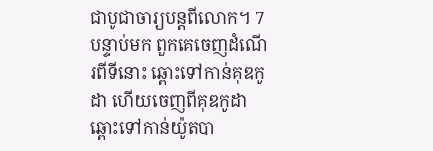ជាបូជាចារ្យបន្តពីលោក។ 7 បន្ទាប់មក ពួកគេចេញដំណើរពីទីនោះ ឆ្ពោះទៅកាន់គុឌកូដា ហើយចេញពីគុឌកូដា ឆ្ពោះទៅកាន់យ៉ូតបា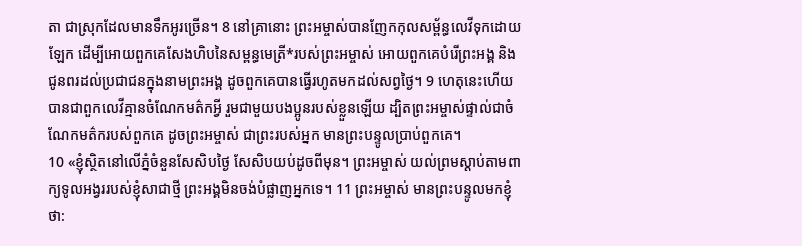តា ជាស្រុកដែលមានទឹកអូរច្រើន។ 8 នៅគ្រានោះ ព្រះអម្ចាស់បានញែកកុលសម្ព័ន្ធលេវីទុកដោយឡែក ដើម្បីអោយពួកគេសែងហិបនៃសម្ពន្ធមេត្រី*របស់ព្រះអម្ចាស់ អោយពួកគេបំរើព្រះអង្គ និងជូនពរដល់ប្រជាជនក្នុងនាមព្រះអង្គ ដូចពួកគេបានធ្វើរហូតមកដល់សព្វថ្ងៃ។ 9 ហេតុនេះហើយបានជាពួកលេវីគ្មានចំណែកមត៌កអ្វី រួមជាមួយបងប្អូនរបស់ខ្លួនឡើយ ដ្បិតព្រះអម្ចាស់ផ្ទាល់ជាចំណែកមត៌ករបស់ពួកគេ ដូចព្រះអម្ចាស់ ជាព្រះរបស់អ្នក មានព្រះបន្ទូលប្រាប់ពួកគេ។
10 «ខ្ញុំស្ថិតនៅលើភ្នំចំនួនសែសិបថ្ងៃ សែសិបយប់ដូចពីមុន។ ព្រះអម្ចាស់ យល់ព្រមស្ដាប់តាមពាក្យទូលអង្វររបស់ខ្ញុំសាជាថ្មី ព្រះអង្គមិនចង់បំផ្លាញអ្នកទេ។ 11 ព្រះអម្ចាស់ មានព្រះបន្ទូលមកខ្ញុំថា: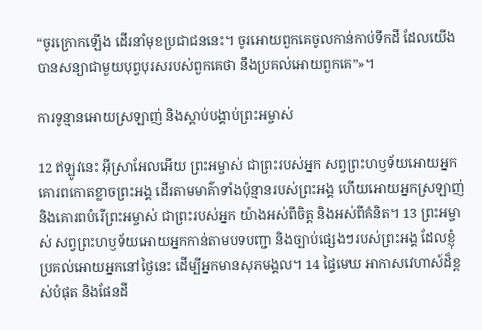“ចូរក្រោកឡើង ដើរនាំមុខប្រជាជននេះ។ ចូរអោយពួកគេចូលកាន់កាប់ទឹកដី ដែលយើងបានសន្យាជាមួយបុព្វបុរសរបស់ពួកគេថា នឹងប្រគល់អោយពួកគេ”»។

ការទូន្មានអោយស្រឡាញ់ និងស្ដាប់បង្គាប់ព្រះអម្ចាស់

12 ឥឡូវនេះ អ៊ីស្រាអែលអើយ ព្រះអម្ចាស់ ជាព្រះរបស់អ្នក សព្វព្រះហឫទ័យអោយអ្នកគោរពកោតខ្លាចព្រះអង្គ ដើរតាមមាគ៌ាទាំងប៉ុន្មានរបស់ព្រះអង្គ ហើយអោយអ្នកស្រឡាញ់ និងគោរពបំរើព្រះអម្ចាស់ ជាព្រះរបស់អ្នក យ៉ាងអស់ពីចិត្ត និងអស់ពីគំនិត។ 13 ព្រះអម្ចាស់ សព្វព្រះហឫទ័យអោយអ្នកកាន់តាមបទបញ្ជា និងច្បាប់ផ្សេងៗរបស់ព្រះអង្គ ដែលខ្ញុំប្រគល់អោយអ្នកនៅថ្ងៃនេះ ដើម្បីអ្នកមានសុភមង្គល។ 14 ផ្ទៃមេឃ អាកាសវេហាស៍ដ៏ខ្ពស់បំផុត និងផែនដី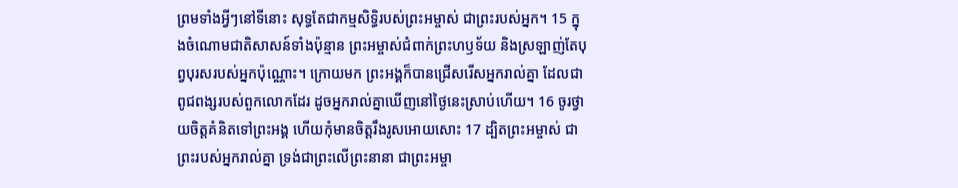ព្រមទាំងអ្វីៗនៅទីនោះ សុទ្ធតែជាកម្មសិទ្ធិរបស់ព្រះអម្ចាស់ ជាព្រះរបស់អ្នក។ 15 ក្នុងចំណោមជាតិសាសន៍ទាំងប៉ុន្មាន ព្រះអម្ចាស់ជំពាក់ព្រះហឫទ័យ និងស្រឡាញ់តែបុព្វបុរសរបស់អ្នកប៉ុណ្ណោះ។ ក្រោយមក ព្រះអង្គក៏បានជ្រើសរើសអ្នករាល់គ្នា ដែលជាពូជពង្សរបស់ពួកលោកដែរ ដូចអ្នករាល់គ្នាឃើញនៅថ្ងៃនេះស្រាប់ហើយ។ 16 ចូរថ្វាយចិត្តគំនិតទៅព្រះអង្គ ហើយកុំមានចិត្តរឹងរូសអោយសោះ 17 ដ្បិតព្រះអម្ចាស់ ជាព្រះរបស់អ្នករាល់គ្នា ទ្រង់ជាព្រះលើព្រះនានា ជាព្រះអម្ចា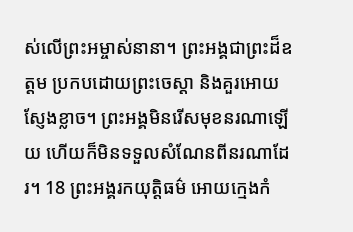ស់លើព្រះអម្ចាស់នានា។ ព្រះអង្គជាព្រះដ៏ឧត្ដម ប្រកបដោយព្រះចេស្ដា និងគួរអោយស្ញែងខ្លាច។ ព្រះអង្គមិនរើសមុខនរណាឡើយ ហើយក៏មិនទទួលសំណែនពីនរណាដែរ។ 18 ព្រះអង្គរកយុត្តិធម៌ អោយក្មេងកំ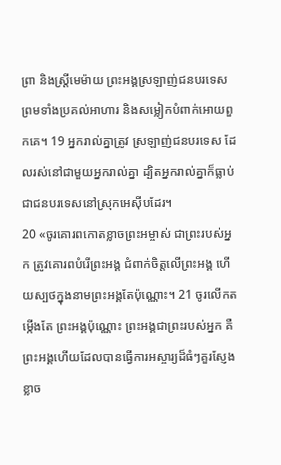ព្រា និងស្ត្រីមេម៉ាយ ព្រះអង្គស្រឡាញ់ជនបរទេស ព្រមទាំងប្រគល់អាហារ និងសម្លៀកបំពាក់អោយពួកគេ។ 19 អ្នករាល់គ្នាត្រូវ ស្រឡាញ់ជនបរទេស ដែលរស់នៅជាមួយអ្នករាល់គ្នា ដ្បិតអ្នករាល់គ្នាក៏ធ្លាប់ជាជនបរទេសនៅស្រុកអេស៊ីបដែរ។
20 «ចូរគោរពកោតខ្លាចព្រះអម្ចាស់ ជាព្រះរបស់អ្នក ត្រូវគោរពបំរើព្រះអង្គ ជំពាក់ចិត្តលើព្រះអង្គ ហើយស្បថក្នុងនាមព្រះអង្គតែប៉ុណ្ណោះ។ 21 ចូរលើកតម្កើងតែ ព្រះអង្គប៉ុណ្ណោះ ព្រះអង្គជាព្រះរបស់អ្នក គឺព្រះអង្គហើយដែលបានធ្វើការអស្ចារ្យដ៏ធំៗគួរស្ញែងខ្លាច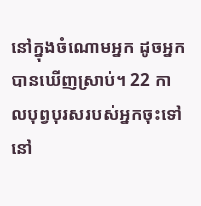នៅក្នុងចំណោមអ្នក ដូចអ្នកបានឃើញស្រាប់។ 22 កាលបុព្វបុរសរបស់អ្នកចុះទៅនៅ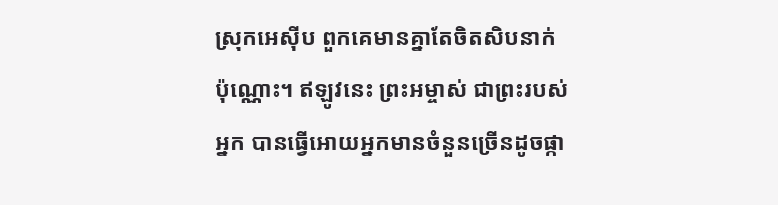ស្រុកអេស៊ីប ពួកគេមានគ្នាតែចិតសិបនាក់ប៉ុណ្ណោះ។ ឥឡូវនេះ ព្រះអម្ចាស់ ជាព្រះរបស់អ្នក បានធ្វើអោយអ្នកមានចំនួនច្រើនដូចផ្កា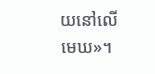យនៅលើមេឃ»។